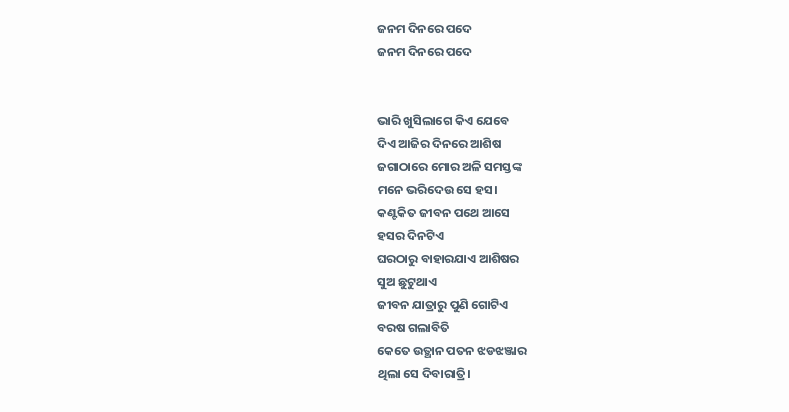ଜନମ ଦିନରେ ପଦେ
ଜନମ ଦିନରେ ପଦେ


ଭାରି ଖୁସିଲାଗେ କିଏ ଯେବେ
ଦିଏ ଆଜିର ଦିନରେ ଆଶିଷ
ଜଗାଠାରେ ମୋର ଅଳି ସମସ୍ତଙ୍କ
ମନେ ଭରିଦେଉ ସେ ହସ।
କଣ୍ଟକିତ ଜୀବନ ପଥେ ଆସେ
ହସର ଦିନଟିଏ
ଘରଠାରୁ ବାହାରଯାଏ ଆଶିଷର
ସୁଅ ଛୁଟୁଥାଏ
ଜୀବନ ଯାତ୍ରାରୁ ପୁଣି ଗୋଟିଏ
ବରଷ ଗଲାବିତି
କେତେ ଉତ୍ଥାନ ପତନ ଝଡଝଞ୍ଜାର
ଥିଲା ସେ ଦିବାରାତ୍ରି।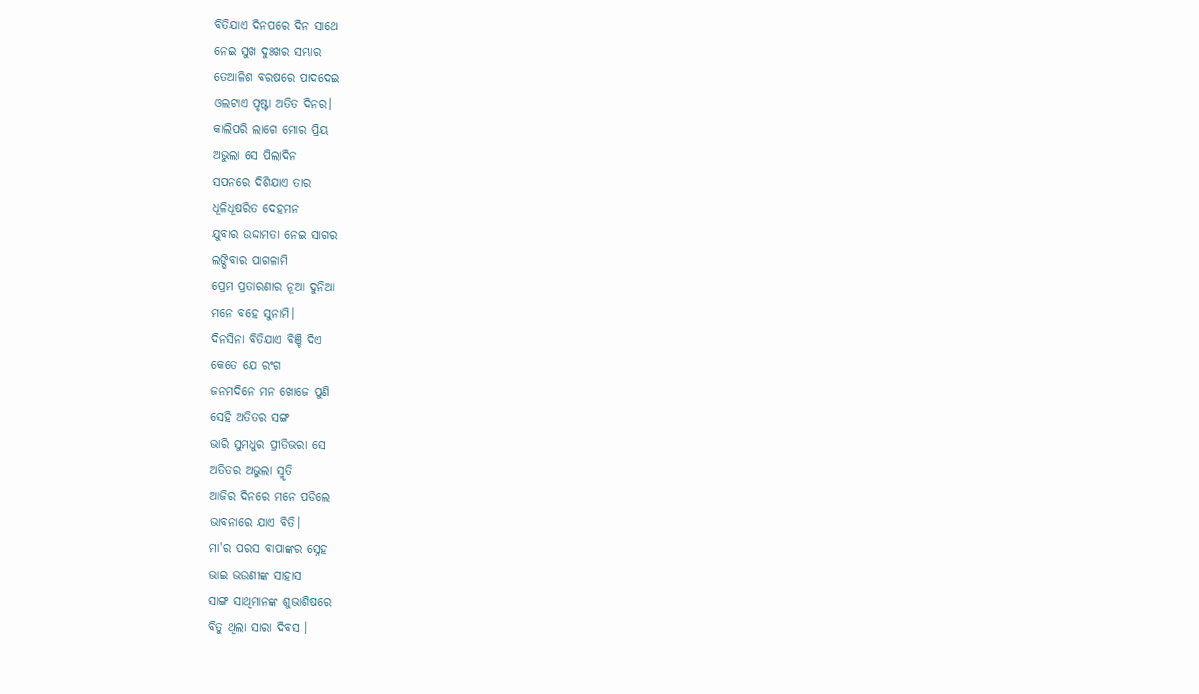ବିତିଯାଏ ଦିନପରେ ଦିନ ସାଥେ
ନେଇ ସୁଖ ଦୁଃଖର ସମ୍ଭାର
ତେଆଳିଶ ବରଷରେ ପାଦଦେଇ
ଓଲଟାଏ ପୃଷ୍ଟା ଅତିତ ଦିନର।
କାଲିପରି ଲାଗେ ମୋର ପ୍ରିୟ
ଅଭୁଲା ସେ ପିଲାଦିନ
ସପନରେ ଦିଶିଯାଏ ତାର
ଧୂଳିଧୂଷରିତ ଦେହମନ
ଯୁବାର ଉଦ୍ଦାମତା ନେଇ ସାଗର
ଲଙ୍ଘିବାର ପାଗଳାମି
ପ୍ରେମ ପ୍ରତାରଣାର ନୂଆ ଦୁନିଆ
ମନେ ବହେ ସୁନାମି।
ଦିନସିନା ବିତିଯାଏ ବିଞ୍ଚି ଦିଏ
କେତେ ଯେ ରଂଗ
ଜନମଦିନେ ମନ ଖୋଜେ ପୁଣି
ସେହି ଅତିତର ସଙ୍ଗ
ଭାରି ସୁମଧୁର ପ୍ରୀତିଭରା ସେ
ଅତିତର ଅଭୁଲା ସ୍ମୃତି
ଆଜିର ଦିନରେ ମନେ ପଡିଲେ
ଭାବନାରେ ଯାଏ ବିତି।
ମା'ର ପରସ ବାପାଙ୍କର ସ୍ନେହ
ଭାଇ ଭଉଣୀଙ୍କ ସାହାସ
ସାଙ୍ଗ ସାଥିମାନଙ୍କ ଶୁଭାଶିଷରେ
ବିତୁ ଥିଲା ସାରା ଦିବସ ।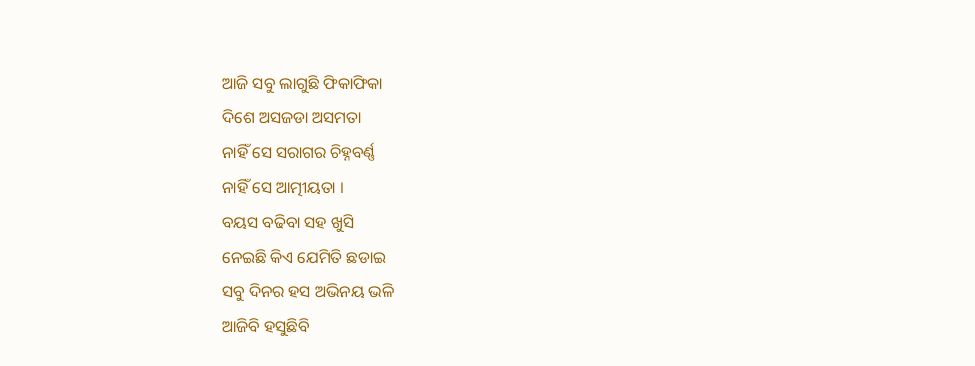ଆଜି ସବୁ ଲାଗୁଛି ଫିକାଫିକା
ଦିଶେ ଅସଜଡା ଅସମତା
ନାହିଁ ସେ ସରାଗର ଚିହ୍ନବର୍ଣ୍ଣ
ନାହିଁ ସେ ଆତ୍ମୀୟତା ।
ବୟସ ବଢିବା ସହ ଖୁସି
ନେଇଛି କିଏ ଯେମିତି ଛଡାଇ
ସବୁ ଦିନର ହସ ଅଭିନୟ ଭଳି
ଆଜିବି ହସୁଛିବି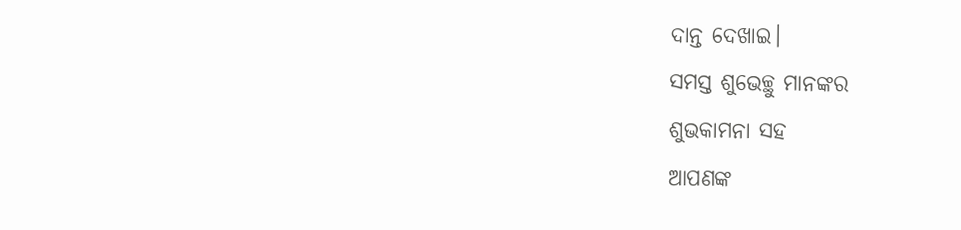ଦାନ୍ତ ଦେଖାଇ।
ସମସ୍ତ ଶୁଭେଚ୍ଛୁ ମାନଙ୍କର
ଶୁଭକାମନା ସହ
ଆପଣଙ୍କ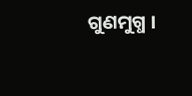ଗୁଣମୁଗ୍ଧ ।